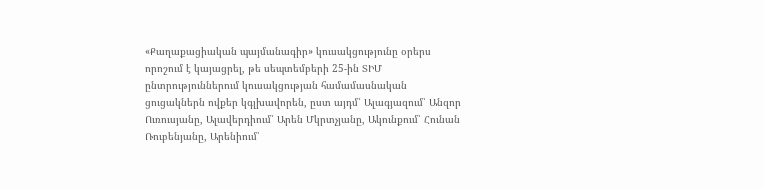«Քաղաքացիական պայմանագիր» կուսակցությունը օրերս որոշում է կայացրել, թե սեպտեմբերի 25-ին ՏԻՄ ընտրություններում կուսակցության համամասնական ցուցակներն ովքեր կգլխավորեն, ըստ այդմ՝ Ալագյազում՝ Անզոր Ուռուսյանը, Ալավերդիում՝ Արեն Մկրտչյանը, Ակունքում՝ Հունան Ռուբենյանը, Արենիում՝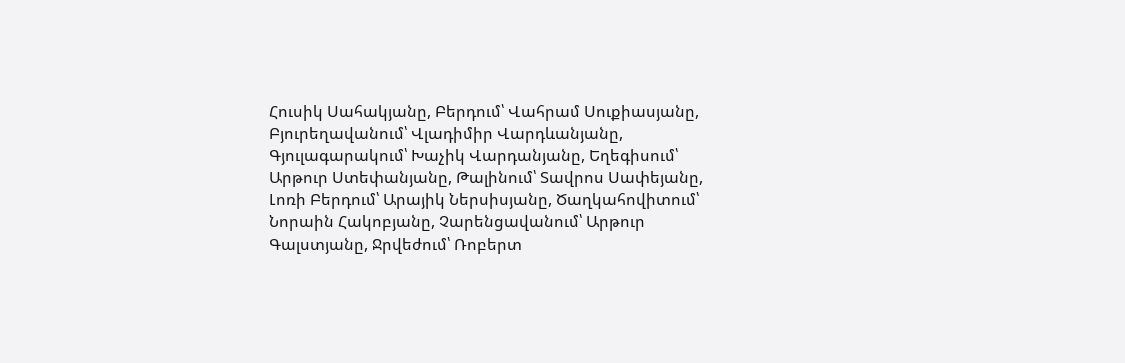Հուսիկ Սահակյանը, Բերդում՝ Վահրամ Սուքիասյանը, Բյուրեղավանում՝ Վլադիմիր Վարդևանյանը, Գյուլագարակում՝ Խաչիկ Վարդանյանը, Եղեգիսում՝ Արթուր Ստեփանյանը, Թալինում՝ Տավրոս Սափեյանը, Լոռի Բերդում՝ Արայիկ Ներսիսյանը, Ծաղկահովիտում՝ Նորաին Հակոբյանը, Չարենցավանում՝ Արթուր Գալստյանը, Ջրվեժում՝ Ռոբերտ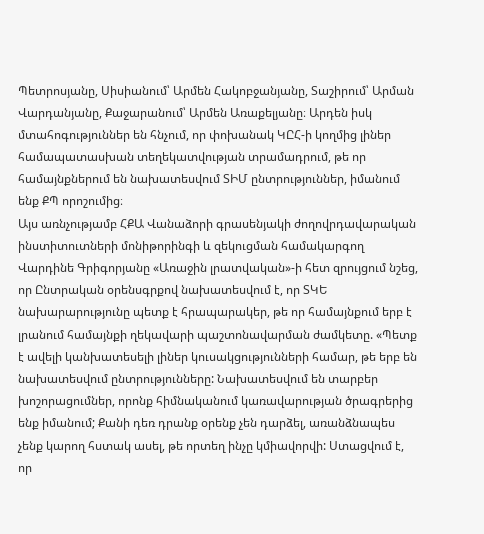Պետրոսյանը, Սիսիանում՝ Արմեն Հակոբջանյանը, Տաշիրում՝ Արման Վարդանյանը, Քաջարանում՝ Արմեն Առաքելյանը։ Արդեն իսկ մտահոգություններ են հնչում, որ փոխանակ ԿԸՀ-ի կողմից լիներ համապատասխան տեղեկատվության տրամադրում, թե որ համայնքներում են նախատեսվում ՏԻՄ ընտրություններ, իմանում ենք ՔՊ որոշումից։
Այս առնչությամբ ՀՔԱ Վանաձորի գրասենյակի ժողովրդավարական ինստիտուտների մոնիթորինգի և զեկուցման համակարգող Վարդինե Գրիգորյանը «Առաջին լրատվական»-ի հետ զրույցում նշեց, որ Ընտրական օրենսգրքով նախատեսվում է, որ ՏԿԵ նախարարությունը պետք է հրապարակեր, թե որ համայնքում երբ է լրանում համայնքի ղեկավարի պաշտոնավարման ժամկետը. «Պետք է ավելի կանխատեսելի լիներ կուսակցությունների համար, թե երբ են նախատեսվում ընտրությունները: Նախատեսվում են տարբեր խոշորացումներ, որոնք հիմնականում կառավարության ծրագրերից ենք իմանում; Քանի դեռ դրանք օրենք չեն դարձել, առանձնապես չենք կարող հստակ ասել, թե որտեղ ինչը կմիավորվի: Ստացվում է, որ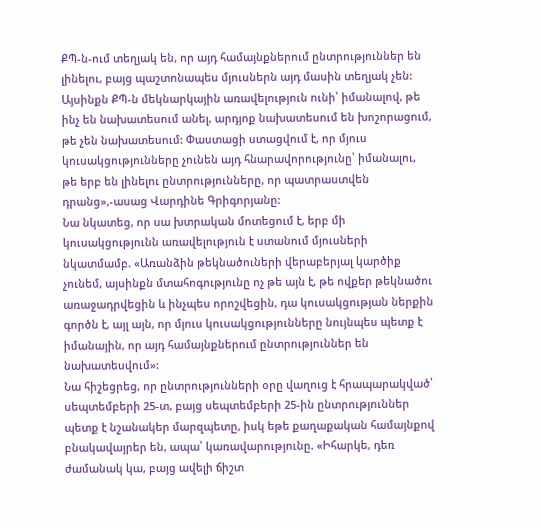ՔՊ-ն-ում տեղյակ են, որ այդ համայնքներում ընտրություններ են լինելու, բայց պաշտոնապես մյուսներն այդ մասին տեղյակ չեն:
Այսինքն ՔՊ-ն մեկնարկային առավելություն ունի՝ իմանալով, թե ինչ են նախատեսում անել, արդյոք նախատեսում են խոշորացում, թե չեն նախատեսում: Փաստացի ստացվում է, որ մյուս կուսակցությունները չունեն այդ հնարավորությունը՝ իմանալու, թե երբ են լինելու ընտրությունները, որ պատրաստվեն դրանց»,-ասաց Վարդինե Գրիգորյանը:
Նա նկատեց, որ սա խտրական մոտեցում է, երբ մի կուսակցությունն առավելություն է ստանում մյուսների նկատմամբ. «Առանձին թեկնածուների վերաբերյալ կարծիք չունեմ, այսինքն մտահոգությունը ոչ թե այն է, թե ովքեր թեկնածու առաջադրվեցին և ինչպես որոշվեցին, դա կուսակցության ներքին գործն է, այլ այն, որ մյուս կուսակցությունները նույնպես պետք է իմանային, որ այդ համայնքներում ընտրություններ են նախատեսվում»:
Նա հիշեցրեց, որ ընտրությունների օրը վաղուց է հրապարակված՝ սեպտեմբերի 25-տ, բայց սեպտեմբերի 25-ին ընտրություններ պետք է նշանակեր մարզպետը, իսկ եթե քաղաքական համայնքով բնակավայրեր են, ապա՝ կառավարությունը. «Իհարկե, դեռ ժամանակ կա, բայց ավելի ճիշտ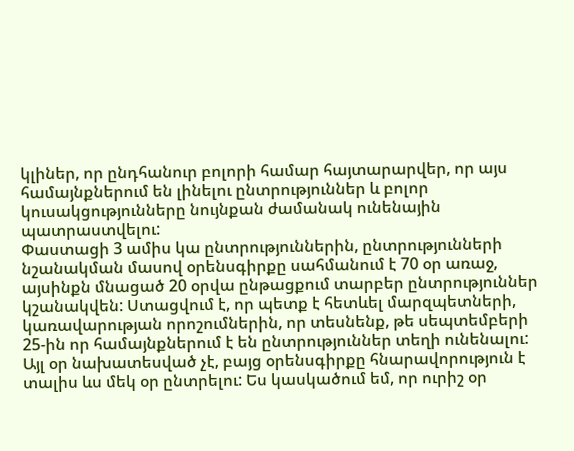կլիներ, որ ընդհանուր բոլորի համար հայտարարվեր, որ այս համայնքներում են լինելու ընտրություններ և բոլոր կուսակցությունները նույնքան ժամանակ ունենային պատրաստվելու:
Փաստացի 3 ամիս կա ընտրություններին, ընտրությունների նշանակման մասով օրենսգիրքը սահմանում է 70 օր առաջ, այսինքն մնացած 20 օրվա ընթացքում տարբեր ընտրություններ կշանակվեն: Ստացվում է, որ պետք է հետևել մարզպետների, կառավարության որոշումներին, որ տեսնենք, թե սեպտեմբերի 25-ին որ համայնքներում է են ընտրություններ տեղի ունենալու: Այլ օր նախատեսված չէ, բայց օրենսգիրքը հնարավորություն է տալիս ևս մեկ օր ընտրելու: Ես կասկածում եմ, որ ուրիշ օր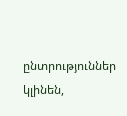ընտրություններ կլինեն,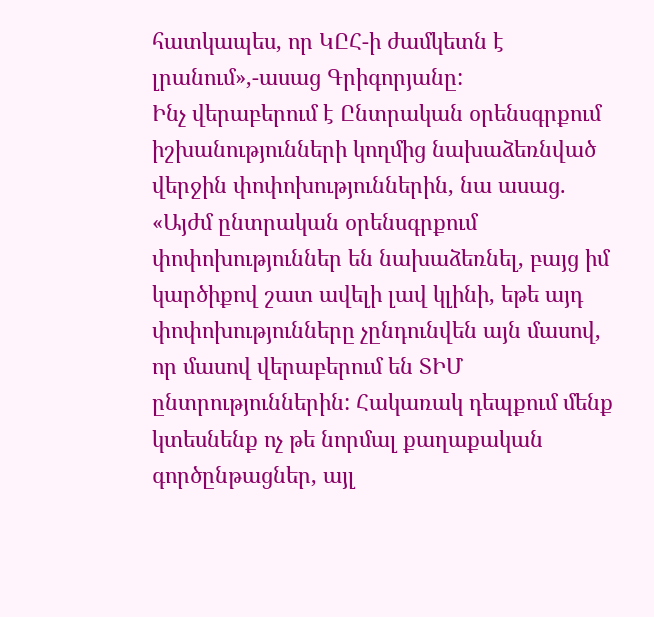հատկապես, որ ԿԸՀ-ի ժամկետն է լրանում»,-ասաց Գրիգորյանը:
Ինչ վերաբերում է Ընտրական օրենսգրքում իշխանությունների կողմից նախաձեռնված վերջին փոփոխություններին, նա ասաց. «Այժմ ընտրական օրենսգրքում փոփոխություններ են նախաձեռնել, բայց իմ կարծիքով շատ ավելի լավ կլինի, եթե այդ փոփոխությունները չընդունվեն այն մասով, որ մասով վերաբերում են ՏԻՄ ընտրություններին: Հակառակ դեպքում մենք կտեսնենք ոչ թե նորմալ քաղաքական գործընթացներ, այլ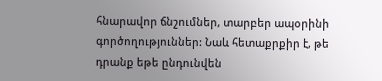հնարավոր ճնշումներ, տարբեր ապօրինի գործողություններ: Նաև հետաքրքիր է, թե դրանք եթե ընդունվեն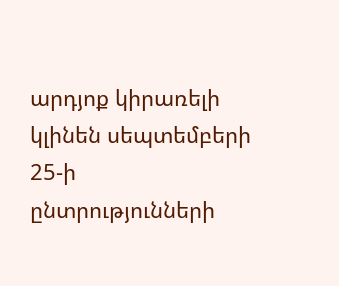արդյոք կիրառելի կլինեն սեպտեմբերի 25-ի ընտրությունների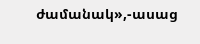ժամանակ»,-ասաց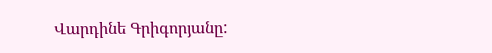Վարդինե Գրիգորյանը: